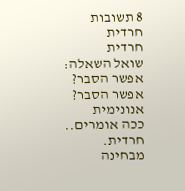8 תשובות
חרדית
חרדית
שואל השאלה:
אפשר הסבר?
אפשר הסבר?
אנונימית
ככה אומרים..
חרדית.
מבחינה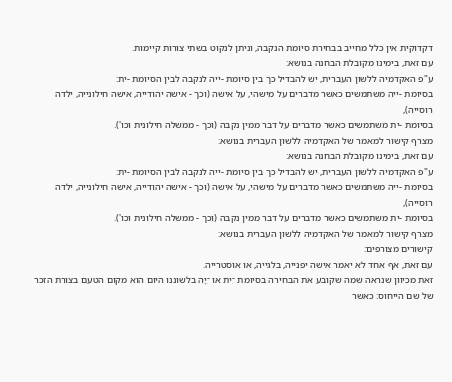דקדוקית אין כלל מחייב בבחירת סיומת הנקבה, וניתן לנקוט בשתי צורות קיימות.
עם זאת, בימינו מקובלת הבחנה בנושא:
ע"פ האקדמיה ללשון העברית, יש להבדיל כך בין סיומת -ייה לנקבה לבין הסיומת -ית:
בסיומת -ייה משתמשים כאשר מדברים על מישהי, על אישה (וכך - אישה יהודייה, אישה חילונייה, ילדה רוסייה),
בסיומת -ית משתמשים כאשר מדברים על דבר ממין נקבה (וכך - ממשלה חילונית וכו').
מצרף קישור למאמר של האקדמיה ללשון העברית בנושא:
עם זאת, בימינו מקובלת הבחנה בנושא:
ע"פ האקדמיה ללשון העברית, יש להבדיל כך בין סיומת -ייה לנקבה לבין הסיומת -ית:
בסיומת -ייה משתמשים כאשר מדברים על מישהי, על אישה (וכך - אישה יהודייה, אישה חילונייה, ילדה רוסייה),
בסיומת -ית משתמשים כאשר מדברים על דבר ממין נקבה (וכך - ממשלה חילונית וכו').
מצרף קישור למאמר של האקדמיה ללשון העברית בנושא:
קישורים מצורפים:
עם זאת, אף אחד לא יאמר אישה יפנייה, בלגייה, או אוסטרייה.
זאת מכיוון שנראה שמה שקובע את הבחירה בסיומת ־ִית או ־ִיָּה בלשוננו היום הוא מקום הטעם בצורת הזכר של שם הייחוס: כאשר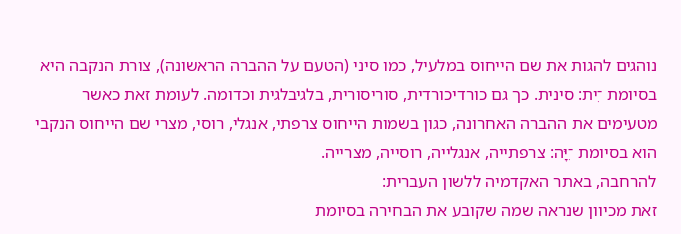נוהגים להגות את שם הייחוס במלעיל, כמו סיני (הטעם על ההברה הראשונה), צורת הנקבה היא בסיומת ־ִית: סינית. כך גם כורדיכורדית, סוריסורית, בלגיבלגית וכדומה. לעומת זאת כאשר מטעימים את ההברה האחרונה, כגון בשמות הייחוס צרפתי, אנגלי, רוסי, מצרי שם הייחוס הנקבי הוא בסיומת ־ִיָּה: צרפתייה, אנגלייה, רוסייה, מצרייה.
להרחבה, באתר האקדמיה ללשון העברית:
זאת מכיוון שנראה שמה שקובע את הבחירה בסיומת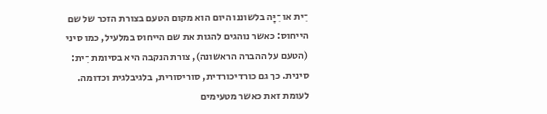־ִית או ־ִיָּה בלשוננו היום הוא מקום הטעם בצורת הזכר של שם הייחוס: כאשר נוהגים להגות את שם הייחוס במלעיל, כמו סיני (הטעם על ההברה הראשונה), צורת הנקבה היא בסיומת ־ִית: סינית. כך גם כורדיכורדית, סוריסורית, בלגיבלגית וכדומה. לעומת זאת כאשר מטעימים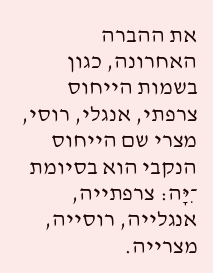את ההברה האחרונה, כגון בשמות הייחוס צרפתי, אנגלי, רוסי, מצרי שם הייחוס הנקבי הוא בסיומת ־ִיָּה: צרפתייה, אנגלייה, רוסייה, מצרייה.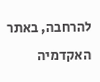להרחבה, באתר האקדמיה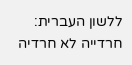ללשון העברית:
חרדייה לא חרדיה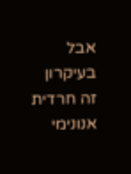אבל בעיקרון זה חרדית
אנונימי